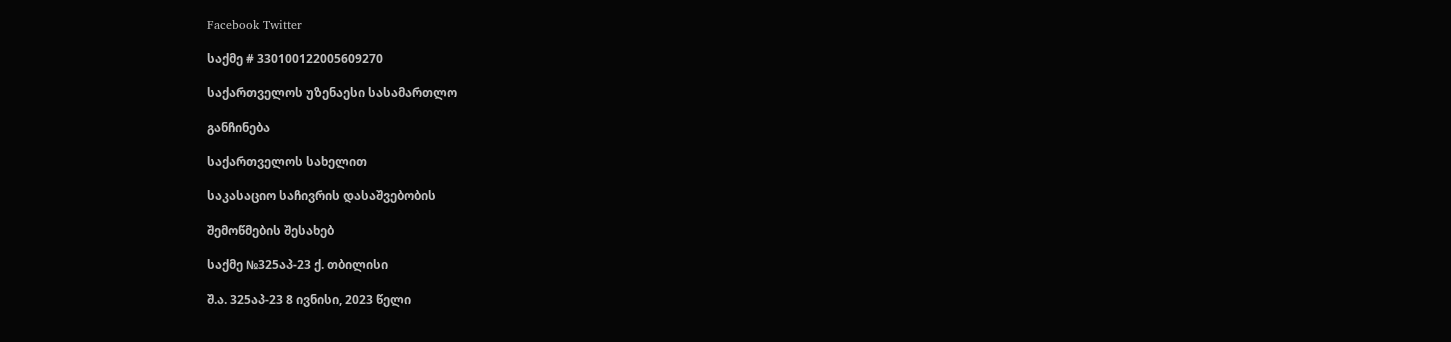Facebook Twitter

საქმე # 330100122005609270

საქართველოს უზენაესი სასამართლო

განჩინება

საქართველოს სახელით

საკასაციო საჩივრის დასაშვებობის

შემოწმების შესახებ

საქმე №325აპ-23 ქ. თბილისი

შ.ა. 325აპ-23 8 ივნისი, 2023 წელი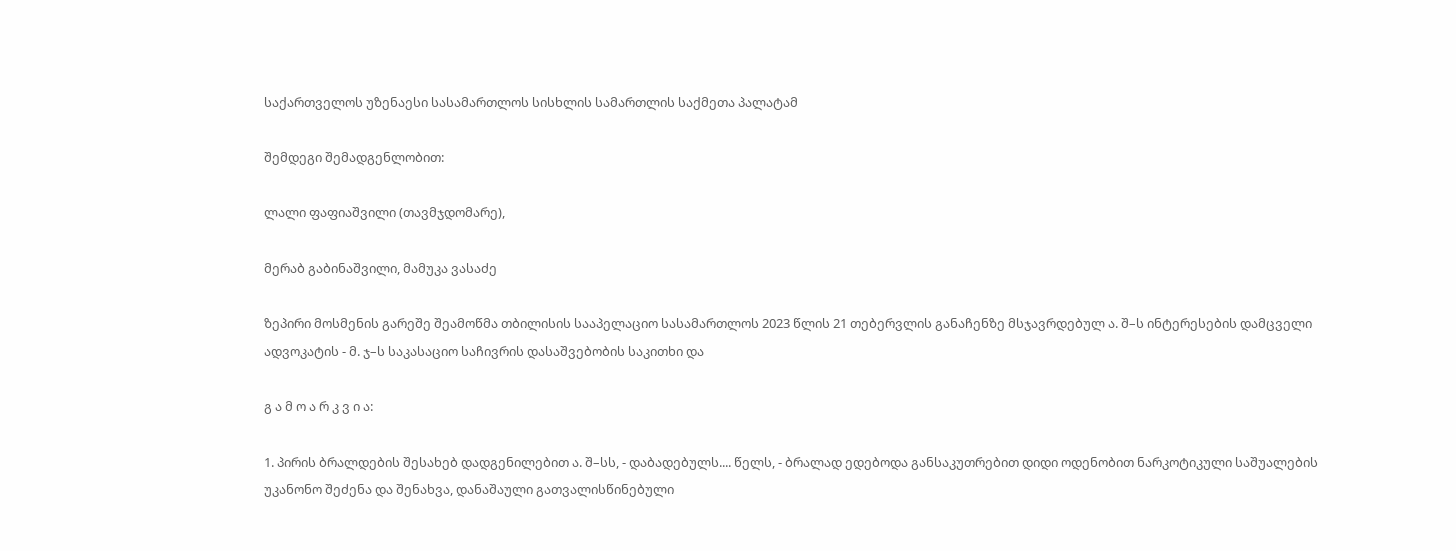საქართველოს უზენაესი სასამართლოს სისხლის სამართლის საქმეთა პალატამ

შემდეგი შემადგენლობით:

ლალი ფაფიაშვილი (თავმჯდომარე),

მერაბ გაბინაშვილი, მამუკა ვასაძე

ზეპირი მოსმენის გარეშე შეამოწმა თბილისის სააპელაციო სასამართლოს 2023 წლის 21 თებერვლის განაჩენზე მსჯავრდებულ ა. შ–ს ინტერესების დამცველი ადვოკატის - მ. ჯ–ს საკასაციო საჩივრის დასაშვებობის საკითხი და

გ ა მ ო ა რ კ ვ ი ა:

1. პირის ბრალდების შესახებ დადგენილებით ა. შ–სს, - დაბადებულს.... წელს, - ბრალად ედებოდა განსაკუთრებით დიდი ოდენობით ნარკოტიკული საშუალების უკანონო შეძენა და შენახვა, დანაშაული გათვალისწინებული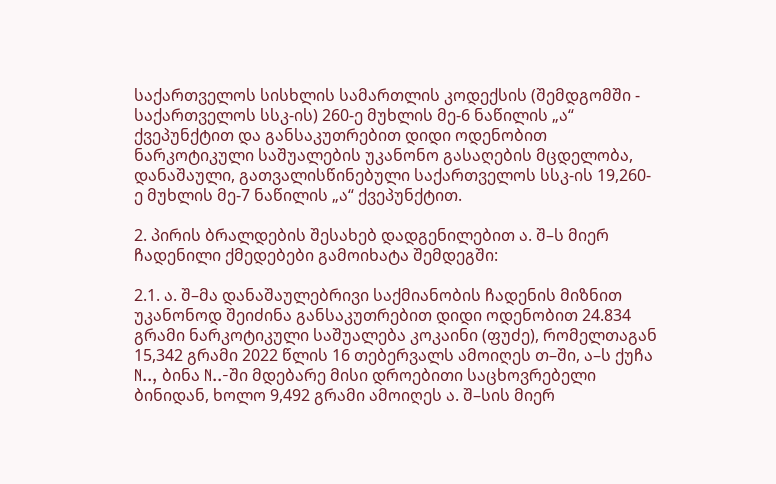საქართველოს სისხლის სამართლის კოდექსის (შემდგომში - საქართველოს სსკ-ის) 260-ე მუხლის მე-6 ნაწილის „ა“ ქვეპუნქტით და განსაკუთრებით დიდი ოდენობით ნარკოტიკული საშუალების უკანონო გასაღების მცდელობა, დანაშაული, გათვალისწინებული საქართველოს სსკ-ის 19,260-ე მუხლის მე-7 ნაწილის „ა“ ქვეპუნქტით.

2. პირის ბრალდების შესახებ დადგენილებით ა. შ–ს მიერ ჩადენილი ქმედებები გამოიხატა შემდეგში:

2.1. ა. შ–მა დანაშაულებრივი საქმიანობის ჩადენის მიზნით უკანონოდ შეიძინა განსაკუთრებით დიდი ოდენობით 24.834 გრამი ნარკოტიკული საშუალება კოკაინი (ფუძე), რომელთაგან 15,342 გრამი 2022 წლის 16 თებერვალს ამოიღეს თ–ში, ა–ს ქუჩა N.., ბინა N..-ში მდებარე მისი დროებითი საცხოვრებელი ბინიდან, ხოლო 9,492 გრამი ამოიღეს ა. შ–სის მიერ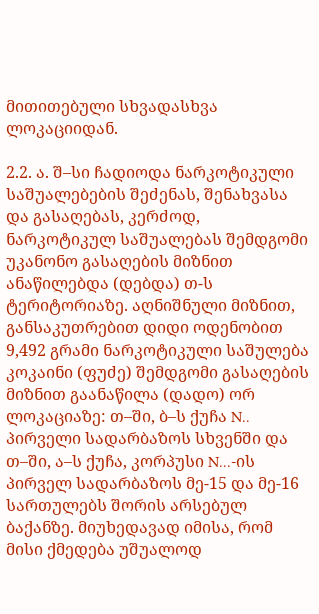მითითებული სხვადასხვა ლოკაციიდან.

2.2. ა. შ–სი ჩადიოდა ნარკოტიკული საშუალებების შეძენას, შენახვასა და გასაღებას, კერძოდ, ნარკოტიკულ საშუალებას შემდგომი უკანონო გასაღების მიზნით ანაწილებდა (დებდა) თ-ს ტერიტორიაზე. აღნიშნული მიზნით, განსაკუთრებით დიდი ოდენობით 9,492 გრამი ნარკოტიკული საშულება კოკაინი (ფუძე) შემდგომი გასაღების მიზნით გაანაწილა (დადო) ორ ლოკაციაზე: თ–ში, ბ–ს ქუჩა N.. პირველი სადარბაზოს სხვენში და თ–ში, ა–ს ქუჩა, კორპუსი N...-ის პირველ სადარბაზოს მე-15 და მე-16 სართულებს შორის არსებულ ბაქანზე. მიუხედავად იმისა, რომ მისი ქმედება უშუალოდ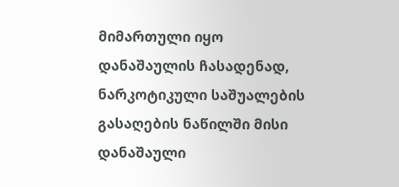მიმართული იყო დანაშაულის ჩასადენად, ნარკოტიკული საშუალების გასაღების ნაწილში მისი დანაშაული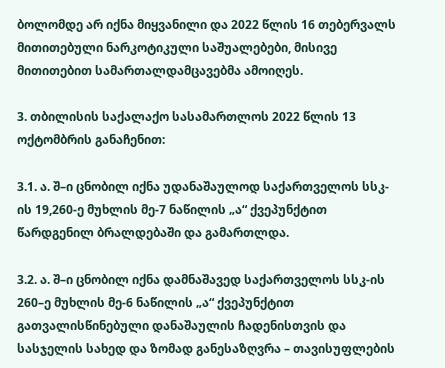ბოლომდე არ იქნა მიყვანილი და 2022 წლის 16 თებერვალს მითითებული ნარკოტიკული საშუალებები, მისივე მითითებით სამართალდამცავებმა ამოიღეს.

3. თბილისის საქალაქო სასამართლოს 2022 წლის 13 ოქტომბრის განაჩენით:

3.1. ა. შ–ი ცნობილ იქნა უდანაშაულოდ საქართველოს სსკ-ის 19,260-ე მუხლის მე-7 ნაწილის „ა“ ქვეპუნქტით წარდგენილ ბრალდებაში და გამართლდა.

3.2. ა. შ–ი ცნობილ იქნა დამნაშავედ საქართველოს სსკ-ის 260–ე მუხლის მე-6 ნაწილის „ა“ ქვეპუნქტით გათვალისწინებული დანაშაულის ჩადენისთვის და სასჯელის სახედ და ზომად განესაზღვრა – თავისუფლების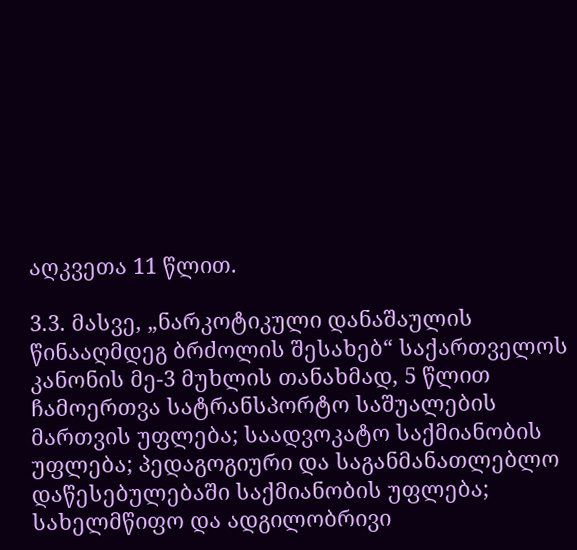აღკვეთა 11 წლით.

3.3. მასვე, „ნარკოტიკული დანაშაულის წინააღმდეგ ბრძოლის შესახებ“ საქართველოს კანონის მე-3 მუხლის თანახმად, 5 წლით ჩამოერთვა სატრანსპორტო საშუალების მართვის უფლება; საადვოკატო საქმიანობის უფლება; პედაგოგიური და საგანმანათლებლო დაწესებულებაში საქმიანობის უფლება; სახელმწიფო და ადგილობრივი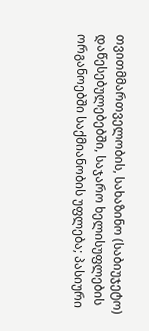თვითმმართველობის, სახაზინო (საბიუჯეტო) დაწესებულებებში, საჯარო ხელისუფლების ორგანოებში საქმიანობის უფლება; პასიური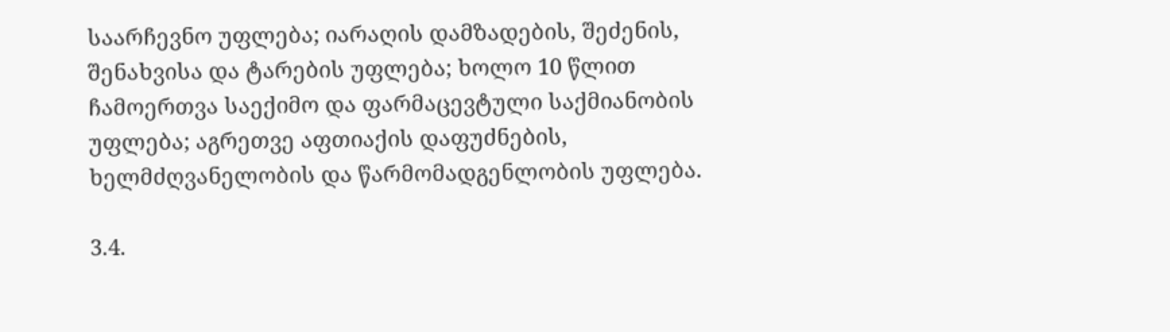საარჩევნო უფლება; იარაღის დამზადების, შეძენის, შენახვისა და ტარების უფლება; ხოლო 10 წლით ჩამოერთვა საექიმო და ფარმაცევტული საქმიანობის უფლება; აგრეთვე აფთიაქის დაფუძნების, ხელმძღვანელობის და წარმომადგენლობის უფლება.

3.4.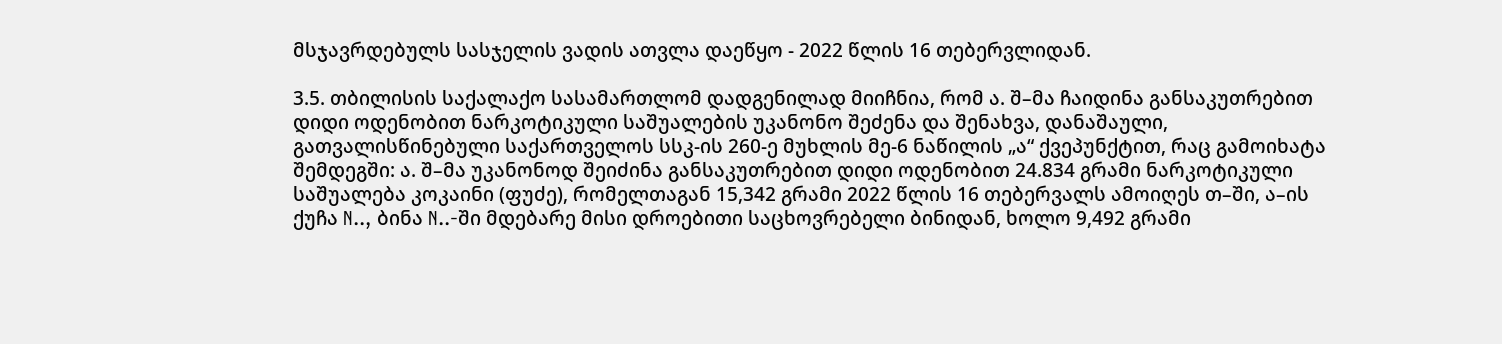მსჯავრდებულს სასჯელის ვადის ათვლა დაეწყო - 2022 წლის 16 თებერვლიდან.

3.5. თბილისის საქალაქო სასამართლომ დადგენილად მიიჩნია, რომ ა. შ–მა ჩაიდინა განსაკუთრებით დიდი ოდენობით ნარკოტიკული საშუალების უკანონო შეძენა და შენახვა, დანაშაული, გათვალისწინებული საქართველოს სსკ-ის 260-ე მუხლის მე-6 ნაწილის „ა“ ქვეპუნქტით, რაც გამოიხატა შემდეგში: ა. შ–მა უკანონოდ შეიძინა განსაკუთრებით დიდი ოდენობით 24.834 გრამი ნარკოტიკული საშუალება კოკაინი (ფუძე), რომელთაგან 15,342 გრამი 2022 წლის 16 თებერვალს ამოიღეს თ–ში, ა–ის ქუჩა N.., ბინა N..-ში მდებარე მისი დროებითი საცხოვრებელი ბინიდან, ხოლო 9,492 გრამი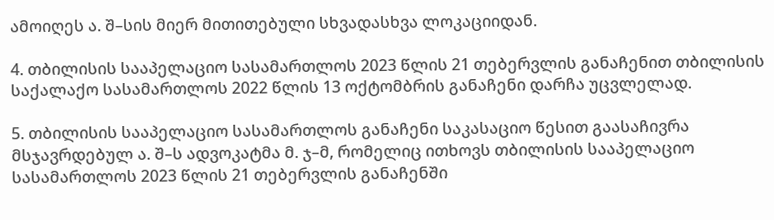ამოიღეს ა. შ–სის მიერ მითითებული სხვადასხვა ლოკაციიდან.

4. თბილისის სააპელაციო სასამართლოს 2023 წლის 21 თებერვლის განაჩენით თბილისის საქალაქო სასამართლოს 2022 წლის 13 ოქტომბრის განაჩენი დარჩა უცვლელად.

5. თბილისის სააპელაციო სასამართლოს განაჩენი საკასაციო წესით გაასაჩივრა მსჯავრდებულ ა. შ–ს ადვოკატმა მ. ჯ–მ, რომელიც ითხოვს თბილისის სააპელაციო სასამართლოს 2023 წლის 21 თებერვლის განაჩენში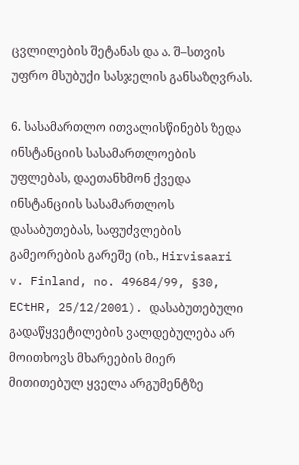ცვლილების შეტანას და ა. შ–სთვის უფრო მსუბუქი სასჯელის განსაზღვრას.

6. სასამართლო ითვალისწინებს ზედა ინსტანციის სასამართლოების უფლებას, დაეთანხმონ ქვედა ინსტანციის სასამართლოს დასაბუთებას, საფუძვლების გამეორების გარეშე (იხ., Hirvisaari v. Finland, no. 49684/99, §30, ECtHR, 25/12/2001). დასაბუთებული გადაწყვეტილების ვალდებულება არ მოითხოვს მხარეების მიერ მითითებულ ყველა არგუმენტზე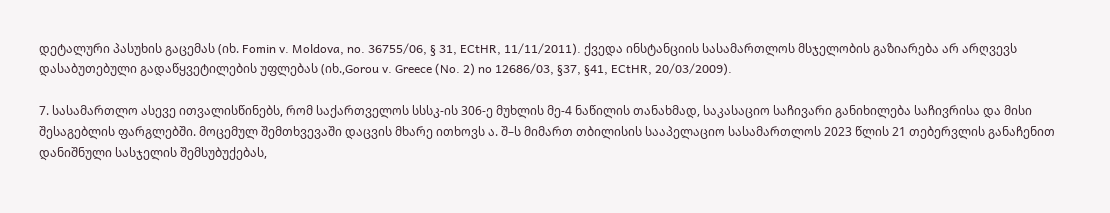დეტალური პასუხის გაცემას (იხ. Fomin v. Moldova, no. 36755/06, § 31, ECtHR, 11/11/2011). ქვედა ინსტანციის სასამართლოს მსჯელობის გაზიარება არ არღვევს დასაბუთებული გადაწყვეტილების უფლებას (იხ.,Gorou v. Greece (No. 2) no 12686/03, §37, §41, ECtHR, 20/03/2009).

7. სასამართლო ასევე ითვალისწინებს, რომ საქართველოს სსსკ-ის 306-ე მუხლის მე-4 ნაწილის თანახმად, საკასაციო საჩივარი განიხილება საჩივრისა და მისი შესაგებლის ფარგლებში. მოცემულ შემთხვევაში დაცვის მხარე ითხოვს ა. შ–ს მიმართ თბილისის სააპელაციო სასამართლოს 2023 წლის 21 თებერვლის განაჩენით დანიშნული სასჯელის შემსუბუქებას,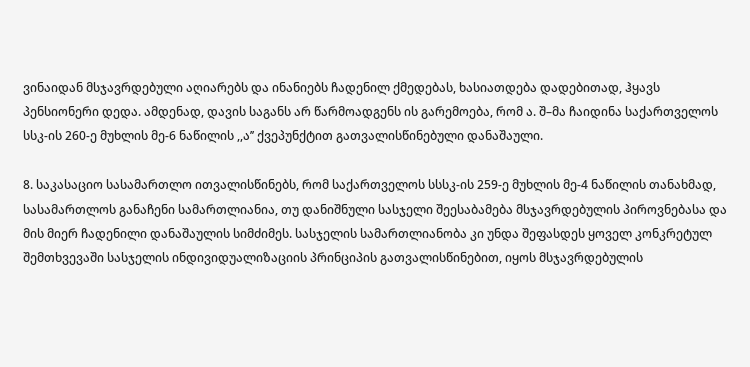ვინაიდან მსჯავრდებული აღიარებს და ინანიებს ჩადენილ ქმედებას, ხასიათდება დადებითად, ჰყავს პენსიონერი დედა. ამდენად, დავის საგანს არ წარმოადგენს ის გარემოება, რომ ა. შ–მა ჩაიდინა საქართველოს სსკ-ის 260-ე მუხლის მე-6 ნაწილის ,,ა’’ ქვეპუნქტით გათვალისწინებული დანაშაული.

8. საკასაციო სასამართლო ითვალისწინებს, რომ საქართველოს სსსკ-ის 259-ე მუხლის მე-4 ნაწილის თანახმად, სასამართლოს განაჩენი სამართლიანია, თუ დანიშნული სასჯელი შეესაბამება მსჯავრდებულის პიროვნებასა და მის მიერ ჩადენილი დანაშაულის სიმძიმეს. სასჯელის სამართლიანობა კი უნდა შეფასდეს ყოველ კონკრეტულ შემთხვევაში სასჯელის ინდივიდუალიზაციის პრინციპის გათვალისწინებით, იყოს მსჯავრდებულის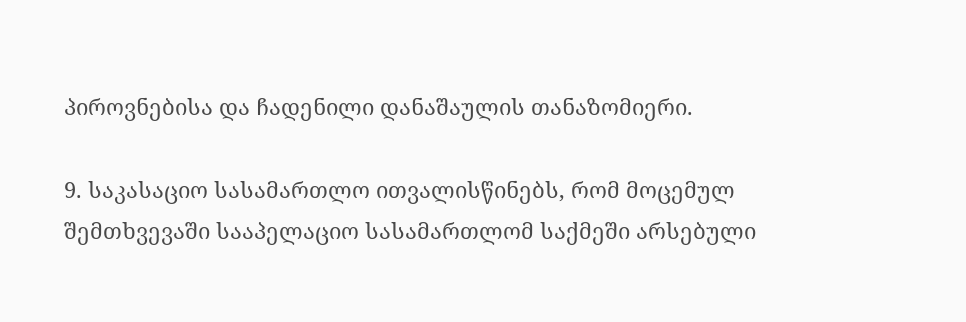პიროვნებისა და ჩადენილი დანაშაულის თანაზომიერი.

9. საკასაციო სასამართლო ითვალისწინებს, რომ მოცემულ შემთხვევაში სააპელაციო სასამართლომ საქმეში არსებული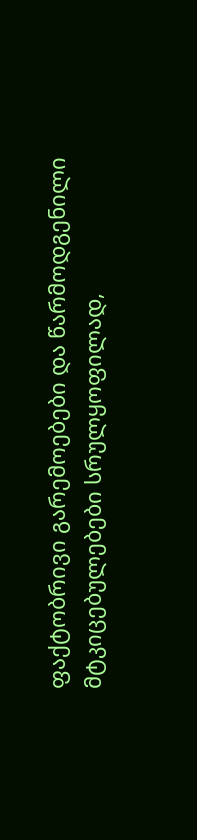ფაქტობრივი გარემოებები და წარმოდგენილი მტკიცებულებები სრულყოფილად,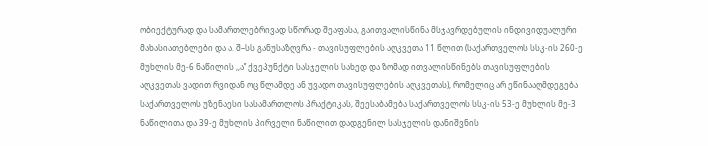ობიექტურად და სამართლებრივად სწორად შეაფასა, გაითვალისწინა მსჯავრდებულის ინდივიდუალური მახასიათებლები და ა. შ–სს განუსაზღვრა - თავისუფლების აღკვეთა 11 წლით (საქართველოს სსკ-ის 260-ე მუხლის მე-6 ნაწილის ,,ა’’ ქვეპუნქტი სასჯელის სახედ და ზომად ითვალისწინებს თავისუფლების აღკვეთას ვადით რვიდან ოც წლამდე ან უვადო თავისუფლების აღკვეთას), რომელიც არ ეწინააღმდეგება საქართველოს უზენაესი სასამართლოს პრაქტიკას, შეესაბამება საქართველოს სსკ-ის 53-ე მუხლის მე-3 ნაწილითა და 39-ე მუხლის პირველი ნაწილით დადგენილ სასჯელის დანიშვნის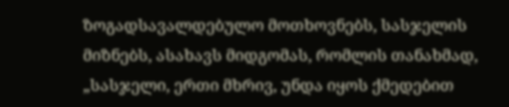ზოგადსავალდებულო მოთხოვნებს, სასჯელის მიზნებს, ასახავს მიდგომას, რომლის თანახმად, „სასჯელი, ერთი მხრივ, უნდა იყოს ქმედებით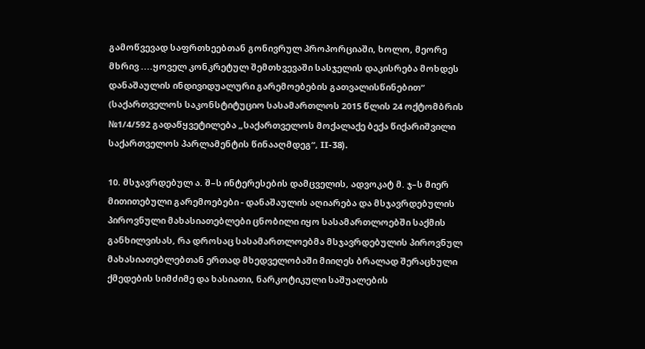გამოწვევად საფრთხეებთან გონივრულ პროპორციაში, ხოლო, მეორე მხრივ ....ყოველ კონკრეტულ შემთხვევაში სასჯელის დაკისრება მოხდეს დანაშაულის ინდივიდუალური გარემოებების გათვალისწინებით“ (საქართველოს საკონსტიტუციო სასამართლოს 2015 წლის 24 ოქტომბრის №1/4/592 გადაწყვეტილება „საქართველოს მოქალაქე ბექა წიქარიშვილი საქართველოს პარლამენტის წინააღმდეგ“, II-38).

10. მსჯავრდებულ ა. შ–ს ინტერესების დამცველის, ადვოკატ მ. ჯ–ს მიერ მითითებული გარემოებები - დანაშაულის აღიარება და მსჯავრდებულის პიროვნული მახასიათებლები ცნობილი იყო სასამართლოებში საქმის განხილვისას, რა დროსაც სასამართლოებმა მსჯავრდებულის პიროვნულ მახასიათებლებთან ერთად მხედველობაში მიიღეს ბრალად შერაცხული ქმედების სიმძიმე და ხასიათი, ნარკოტიკული საშუალების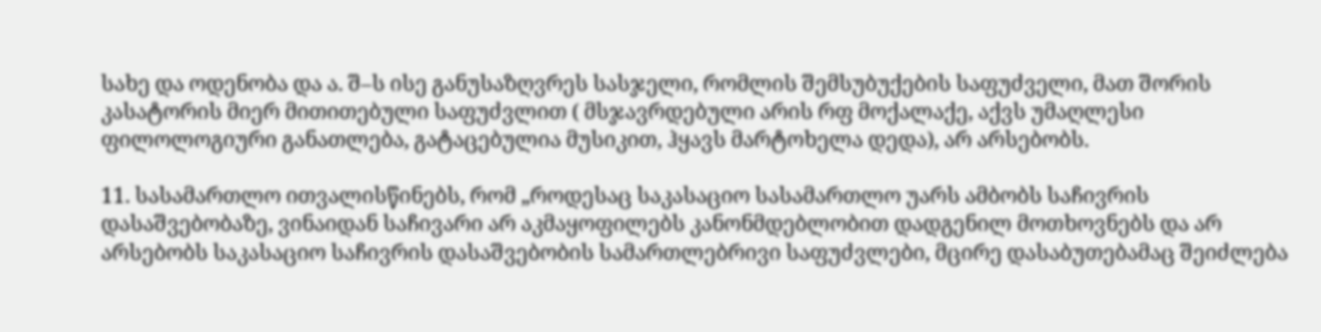სახე და ოდენობა და ა. შ–ს ისე განუსაზღვრეს სასჯელი, რომლის შემსუბუქების საფუძველი, მათ შორის კასატორის მიერ მითითებული საფუძვლით ( მსჯავრდებული არის რფ მოქალაქე, აქვს უმაღლესი ფილოლოგიური განათლება, გატაცებულია მუსიკით, ჰყავს მარტოხელა დედა), არ არსებობს.

11. სასამართლო ითვალისწინებს, რომ „როდესაც საკასაციო სასამართლო უარს ამბობს საჩივრის დასაშვებობაზე, ვინაიდან საჩივარი არ აკმაყოფილებს კანონმდებლობით დადგენილ მოთხოვნებს და არ არსებობს საკასაციო საჩივრის დასაშვებობის სამართლებრივი საფუძვლები, მცირე დასაბუთებამაც შეიძლება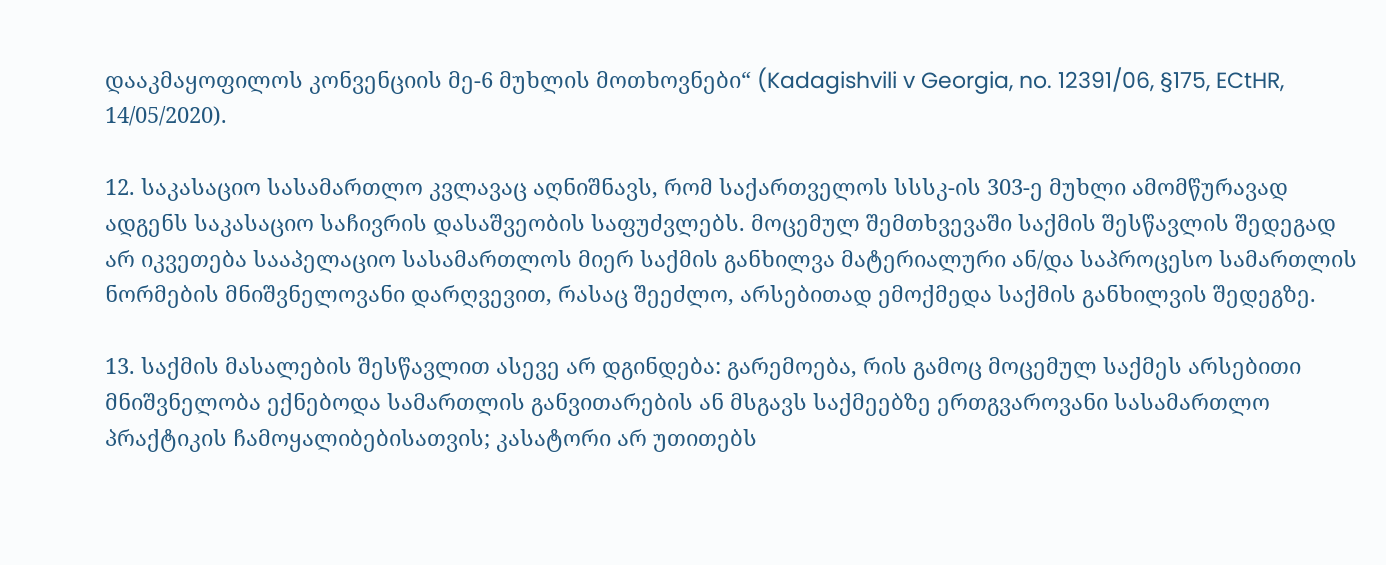დააკმაყოფილოს კონვენციის მე-6 მუხლის მოთხოვნები“ (Kadagishvili v Georgia, no. 12391/06, §175, ECtHR, 14/05/2020).

12. საკასაციო სასამართლო კვლავაც აღნიშნავს, რომ საქართველოს სსსკ-ის 303-ე მუხლი ამომწურავად ადგენს საკასაციო საჩივრის დასაშვეობის საფუძვლებს. მოცემულ შემთხვევაში საქმის შესწავლის შედეგად არ იკვეთება სააპელაციო სასამართლოს მიერ საქმის განხილვა მატერიალური ან/და საპროცესო სამართლის ნორმების მნიშვნელოვანი დარღვევით, რასაც შეეძლო, არსებითად ემოქმედა საქმის განხილვის შედეგზე.

13. საქმის მასალების შესწავლით ასევე არ დგინდება: გარემოება, რის გამოც მოცემულ საქმეს არსებითი მნიშვნელობა ექნებოდა სამართლის განვითარების ან მსგავს საქმეებზე ერთგვაროვანი სასამართლო პრაქტიკის ჩამოყალიბებისათვის; კასატორი არ უთითებს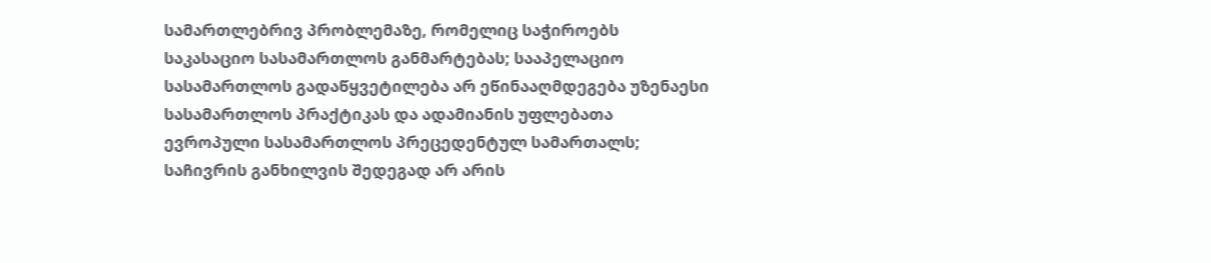სამართლებრივ პრობლემაზე, რომელიც საჭიროებს საკასაციო სასამართლოს განმარტებას; სააპელაციო სასამართლოს გადაწყვეტილება არ ეწინააღმდეგება უზენაესი სასამართლოს პრაქტიკას და ადამიანის უფლებათა ევროპული სასამართლოს პრეცედენტულ სამართალს; საჩივრის განხილვის შედეგად არ არის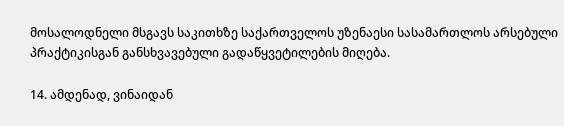მოსალოდნელი მსგავს საკითხზე საქართველოს უზენაესი სასამართლოს არსებული პრაქტიკისგან განსხვავებული გადაწყვეტილების მიღება.

14. ამდენად, ვინაიდან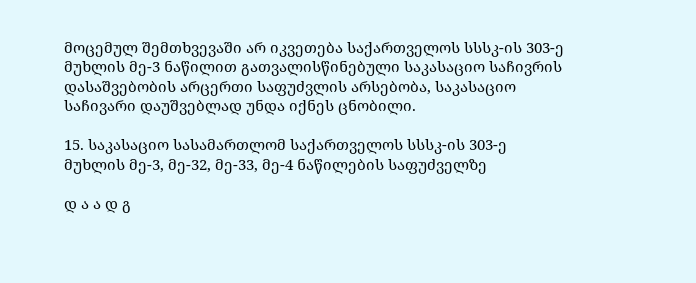მოცემულ შემთხვევაში არ იკვეთება საქართველოს სსსკ-ის 303-ე მუხლის მე-3 ნაწილით გათვალისწინებული საკასაციო საჩივრის დასაშვებობის არცერთი საფუძვლის არსებობა, საკასაციო საჩივარი დაუშვებლად უნდა იქნეს ცნობილი.

15. საკასაციო სასამართლომ საქართველოს სსსკ-ის 303-ე მუხლის მე-3, მე-32, მე-33, მე-4 ნაწილების საფუძველზე

დ ა ა დ გ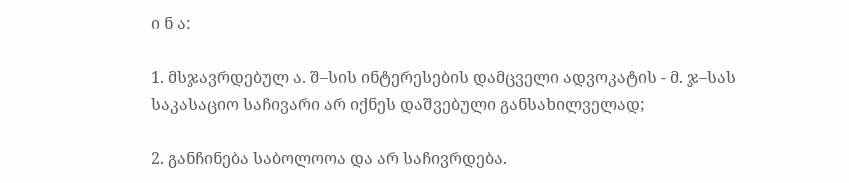ი ნ ა:

1. მსჯავრდებულ ა. შ–სის ინტერესების დამცველი ადვოკატის - მ. ჯ–სას საკასაციო საჩივარი არ იქნეს დაშვებული განსახილველად;

2. განჩინება საბოლოოა და არ საჩივრდება.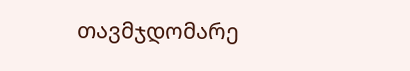თავმჯდომარე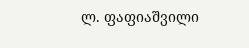ლ. ფაფიაშვილი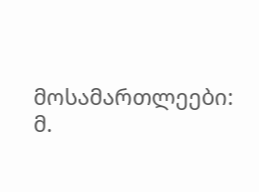მოსამართლეები: მ.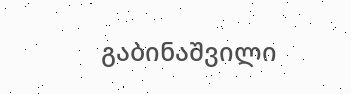გაბინაშვილი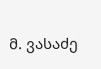მ. ვასაძე